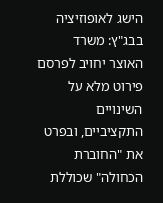הישג לאופוזיציה בבג"ץ: משרד האוצר יחויב לפרסם פירוט מלא על השינויים התקציביים, ובפרט את "החוברת הכחולה" שכוללת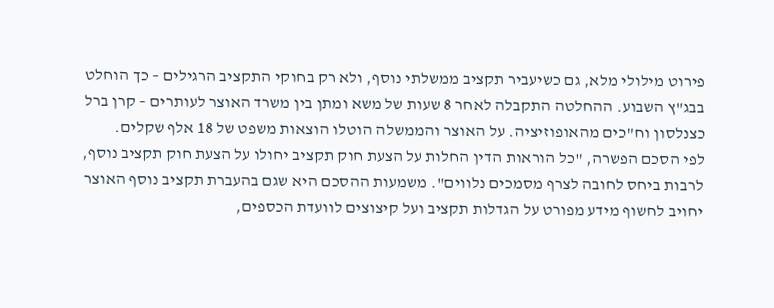פירוט מילולי מלא, גם כשיעביר תקציב ממשלתי נוסף, ולא רק בחוקי התקציב הרגילים – כך הוחלט בבג"ץ השבוע. ההחלטה התקבלה לאחר 8 שעות של משא ומתן בין משרד האוצר לעותרים – קרן ברל כצנלסון וח"כים מהאופוזיציה. על האוצר והממשלה הוטלו הוצאות משפט של 18 אלף שקלים.
לפי הסכם הפשרה, "כל הוראות הדין החלות על הצעת חוק תקציב יחולו על הצעת חוק תקציב נוסף, לרבות ביחס לחובה לצרף מסמכים נלווים". משמעות ההסכם היא שגם בהעברת תקציב נוסף האוצר יחויב לחשוף מידע מפורט על הגדלות תקציב ועל קיצוצים לוועדת הכספים,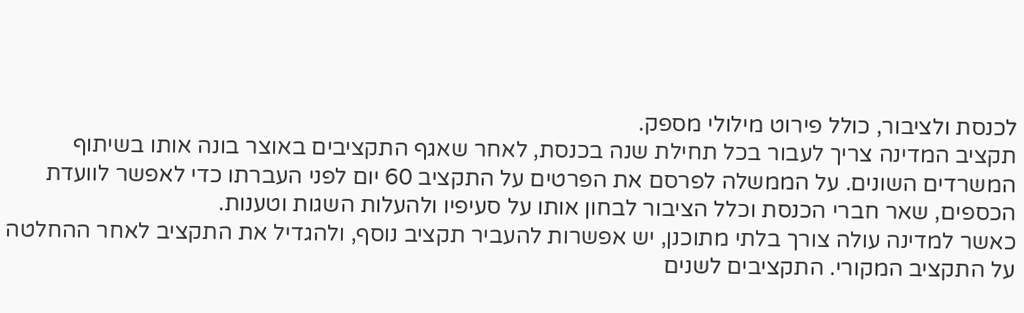לכנסת ולציבור, כולל פירוט מילולי מספק.
תקציב המדינה צריך לעבור בכל תחילת שנה בכנסת, לאחר שאגף התקציבים באוצר בונה אותו בשיתוף המשרדים השונים. על הממשלה לפרסם את הפרטים על התקציב 60 יום לפני העברתו כדי לאפשר לוועדת הכספים, שאר חברי הכנסת וכלל הציבור לבחון אותו על סעיפיו ולהעלות השגות וטענות.
כאשר למדינה עולה צורך בלתי מתוכנן, יש אפשרות להעביר תקציב נוסף, ולהגדיל את התקציב לאחר ההחלטה על התקציב המקורי. התקציבים לשנים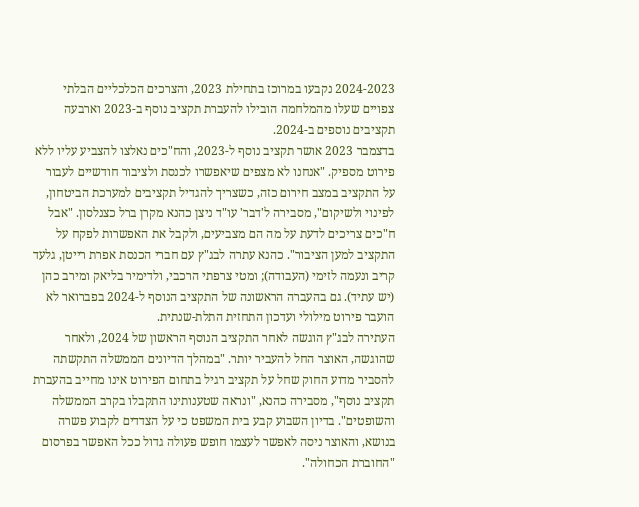2024-2023 נקבעו במרוכז בתחילת 2023, והצרכים הכלכליים הבלתי צפויים שעלו מהמלחמה הובילו להעברת תקציב נוסף ב-2023 וארבעה תקציבים נוספים ב-2024.
בדצמבר 2023 אושר תקציב נוסף ל-2023, והח"כים נאלצו להצביע עליו ללא פירוט מספיק. "אנחנו לא מצפים שיאפשרו לכנסת ולציבור חודשיים לעבור על התקציב במצב חירום כזה, כשצריך להגדיל תקציבים למערכת הביטחון, לפינוי ולשיקום", מסבירה ל'דבר' עו"ד ניצן כהנא מקרן ברל כצנלסון. "אבל ח"כים צריכים לדעת על מה הם מצביעים, ולקבל את האפשרות לפקח על התקציב למען הציבור". כהנא עתרה לבג"ץ עם חברי הכנסת אפרת רייטן, גלעד קריב ונעמה לזימי (העבודה); ומטי צרפתי הרכבי, ולדימיר בליאק ומירב כהן (יש עתיד). גם בהעברה הראשונה של התקציב הנוסף ל-2024 בפברואר לא הועבר פירוט מילולי ועדכון התחזית התלת-שנתית.
העתירה לבג"ץ הוגשה לאחר התקציב הנוסף הראשון של 2024, ולאחר שהוגשה, האוצר החל להעביר יותר. "במהלך הדיונים הממשלה התקשתה להסביר מדוע החוק שחל על תקציב רגיל בתחום הפירוט אינו מחייב בהעברת תקציב נוסף", מסבירה כהנא, "ונראה שטענותינו התקבלו בקרב הממשלה והשופטים". בדיון השבוע קבע בית המשפט כי על הצדדים לקבוע פשרה בנושא, והאוצר ניסה לאפשר לעצמו חופש פעולה גדול ככל האפשר בפרסום "החוברת הכחולה".